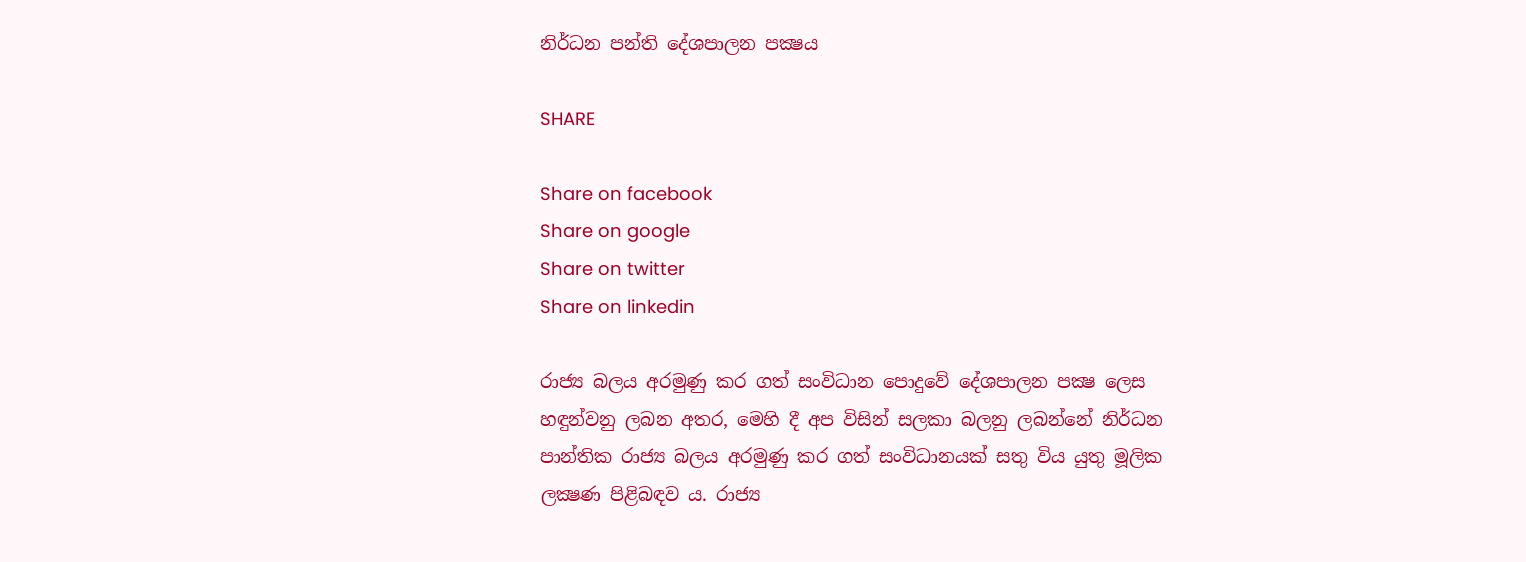නිර්ධන පන්ති දේශපාලන පක්‍ෂය

SHARE

Share on facebook
Share on google
Share on twitter
Share on linkedin

රාජ්‍ය බලය අරමුණු කර ගත් සංවිධාන පොදුවේ දේශපාලන පක්‍ෂ ලෙස හඳුන්වනු ලබන අතර, මෙහි දී අප විසින් සලකා බලනු ලබන්නේ නිර්ධන පාන්තික රාජ්‍ය බලය අරමුණු කර ගත් සංවිධානයක් සතු විය යුතු මූලික ලක්‍ෂණ පිළිබඳව ය. රාජ්‍ය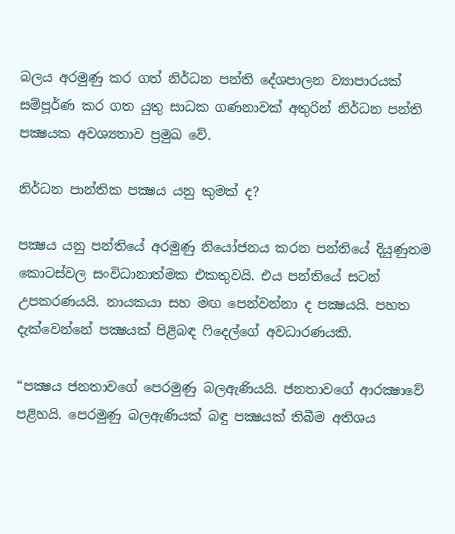බලය අරමුණු කර ගත් නිර්ධන පන්ති දේශපාලන ව්‍යාපාරයක් සම්පූර්ණ කර ගත යුතු සාධක ගණනාවක් අතුරින් නිර්ධන පන්ති පක්‍ෂයක අවශ්‍යතාව ප්‍රමුඛ වේ.

නිර්ධන පාන්තික පක්‍ෂය යනු කුමක් ද?

පක්‍ෂය යනු පන්තියේ අරමුණු නියෝජනය කරන පන්තියේ දියුණුතම කොටස්වල සංවිධානාත්මක එකතුවයි. එය පන්තියේ සටන් උපකරණයයි. නායකයා සහ මඟ පෙන්වන්නා ද පක්‍ෂයයි. පහත දැක්වෙන්නේ පක්‍ෂයක් පිළිබඳ ෆිදෙල්ගේ අවධාරණයකි.

“පක්‍ෂය ජනතාවගේ පෙරමුණු බලඇණියයි. ජනතාවගේ ආරක්‍ෂාවේ පළිහයි. පෙරමුණු බලඇණියක් බඳු පක්‍ෂයක් තිබීම අතිශය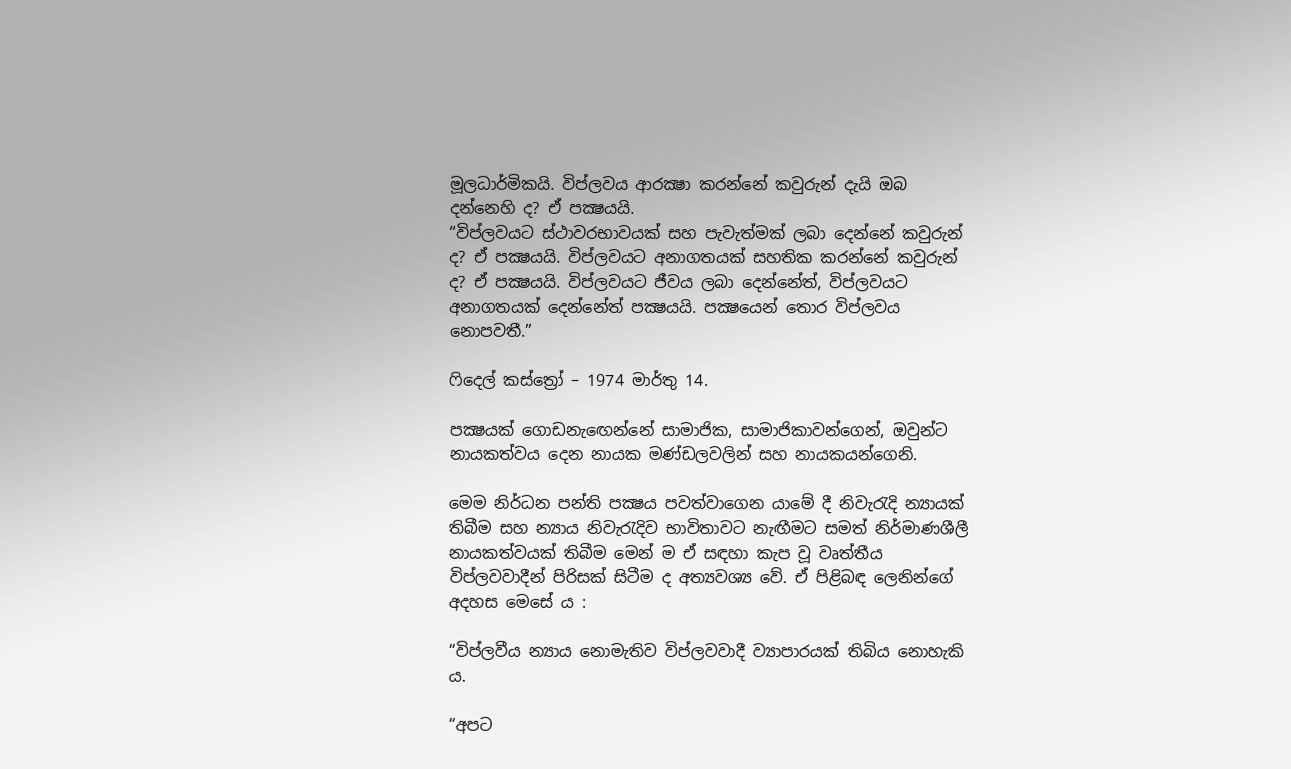මූලධාර්මිකයි. විප්ලවය ආරක්‍ෂා කරන්නේ කවුරුන් දැයි ඔබ දන්නෙහි ද? ඒ පක්‍ෂයයි.
“විප්ලවයට ස්ථාවරභාවයක් සහ පැවැත්මක් ලබා දෙන්නේ කවුරුන් ද? ඒ පක්‍ෂයයි. විප්ලවයට අනාගතයක් සහතික කරන්නේ කවුරුන් ද? ඒ පක්‍ෂයයි. විප්ලවයට ජීවය ලබා දෙන්නේත්, විප්ලවයට අනාගතයක් දෙන්නේත් පක්‍ෂයයි. පක්‍ෂයෙන් තොර විප්ලවය නොපවතී.”

ෆිදෙල් කස්ත්‍රෝ – 1974 මාර්තු 14.

පක්‍ෂයක් ගොඩනැඟෙන්නේ සාමාජික, සාමාජිකාවන්ගෙන්, ඔවුන්ට නායකත්වය දෙන නායක මණ්ඩලවලින් සහ නායකයන්ගෙනි.

මෙම නිර්ධන පන්ති පක්‍ෂය පවත්වාගෙන යාමේ දී නිවැරැදි න්‍යායක් තිබීම සහ න්‍යාය නිවැරැදිව භාවිතාවට නැඟීමට සමත් නිර්මාණශීලී නායකත්වයක් තිබීම මෙන් ම ඒ සඳහා කැප වූ වෘත්තීය විප්ලවවාදීන් පිරිසක් සිටීම ද අත්‍යවශ්‍ය වේ. ඒ පිළිබඳ ලෙනින්ගේ අදහස මෙසේ ය :

“විප්ලවීය න්‍යාය නොමැතිව විප්ලවවාදී ව්‍යාපාරයක් තිබිය නොහැකි ය.

“අපට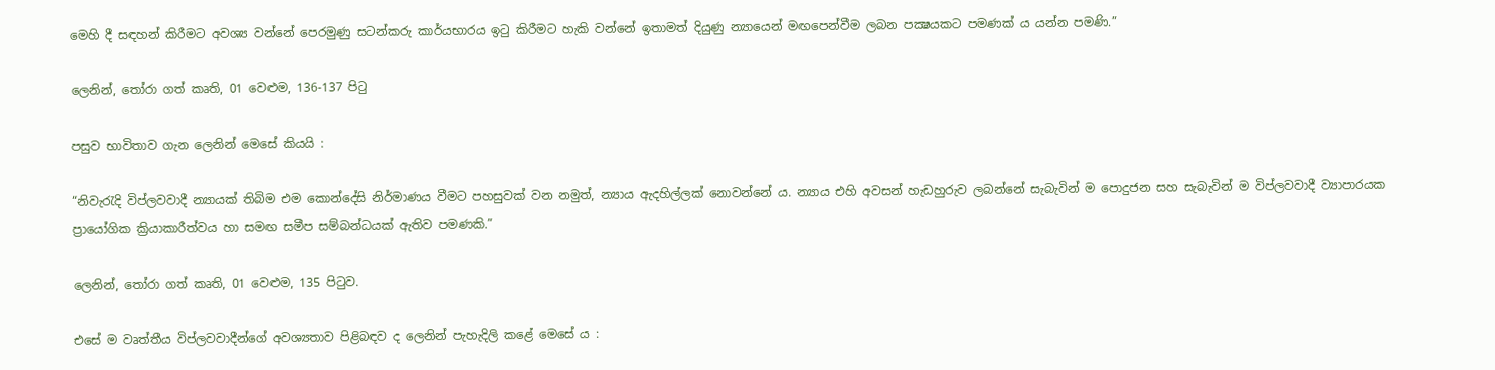මෙහි දී සඳහන් කිරීමට අවශ්‍ය වන්නේ පෙරමුණු සටන්කරු කාර්යභාරය ඉටු කිරීමට හැකි වන්නේ ඉතාමත් දියුණු න්‍යායෙන් මඟපෙන්වීම ලබන පක්‍ෂයකට පමණක් ය යන්න පමණි.”

ලෙනින්, තෝරා ගත් කෘති, 01 වෙළුම, 136-137 පිටු

පසුව භාවිතාව ගැන ලෙනින් මෙසේ කියයි :

“නිවැරැදි විප්ලවවාදී න්‍යායක් තිබිම එම කොන්දේසි නිර්මාණය වීමට පහසුවක් වන නමුත්, න්‍යාය ඇදහිල්ලක් නොවන්නේ ය. න්‍යාය එහි අවසන් හැඩහුරුව ලබන්නේ සැබැවින් ම පොදුජන සහ සැබැවින් ම විප්ලවවාදී ව්‍යාපාරයක ප්‍රායෝගික ක්‍රියාකාරීත්වය හා සමඟ සමීප සම්බන්ධයක් ඇතිව පමණකි.”

ලෙනින්, තෝරා ගත් කෘති, 01 වෙළුම, 135 පිටුව.

එසේ ම වෘත්තීය විප්ලවවාදීන්ගේ අවශ්‍යතාව පිළිබඳව ද ලෙනින් පැහැදිලි කළේ මෙසේ ය :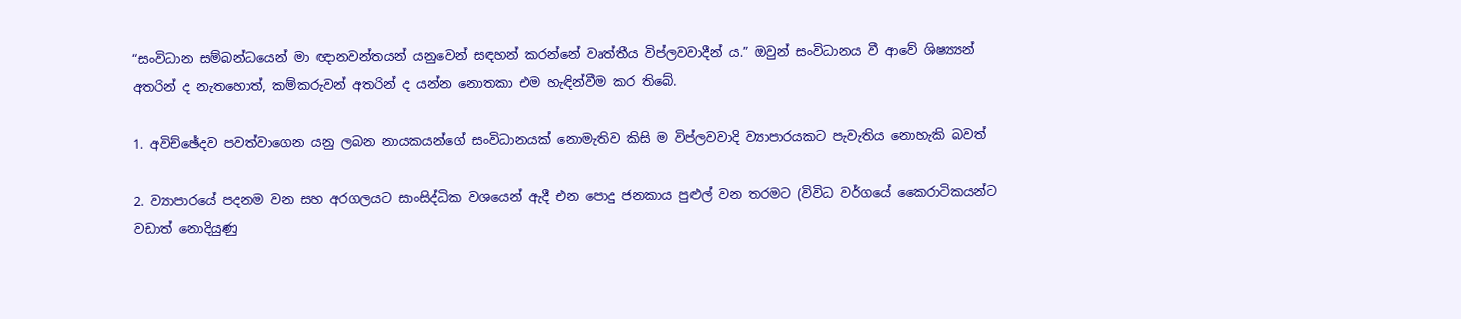“සංවිධාන සම්බන්ධයෙන් මා ඥානවන්තයන් යනුවෙන් සඳහන් කරන්නේ වෘත්තීය විප්ලවවාදීන් ය.” ඔවුන් සංවිධානය වී ආවේ ශිෂ්‍ය්‍යන් අතරින් ද නැතහොත්, කම්කරුවන් අතරින් ද යන්න නොතකා එම හැඳින්වීම කර තිබේ.

1. අවිච්ඡේදව පවත්වාගෙන යනු ලබන නායකයන්ගේ සංවිධානයක් නොමැතිව කිසි ම විප්ලවවාදි ව්‍යාපාරයකට පැවැතිය නොහැකි බවත්

2. ව්‍යාපාරයේ පදනම වන සහ අරගලයට සාංසිද්ධික වශයෙන් ඇදී එන පොදු ජනකාය පුළුල් වන තරමට (විවිධ වර්ගයේ කෛරාටිකයන්ට වඩාත් නොදියුණු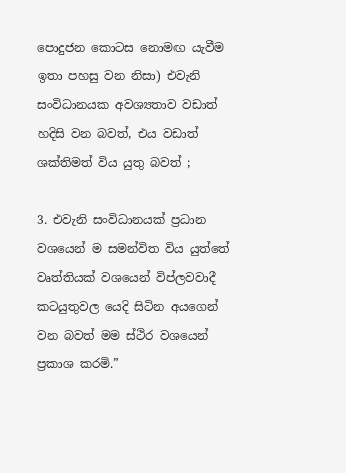පොදුජන කොටස නොමඟ යැවීම ඉතා පහසු වන නිසා) එවැනි සංවිධානයක අවශ්‍යතාව වඩාත් හදිසි වන බවත්, එය වඩාත් ශක්තිමත් විය යුතු බවත් ;

3. එවැනි සංවිධානයක් ප්‍රධාන වශයෙන් ම සමන්විත විය යුත්තේ වෘත්තියක් වශයෙන් විප්ලවවාදී කටයුතුවල යෙදි සිටින අයගෙන් වන බවත් මම ස්ථිර වශයෙන් ප්‍රකාශ කරමි.”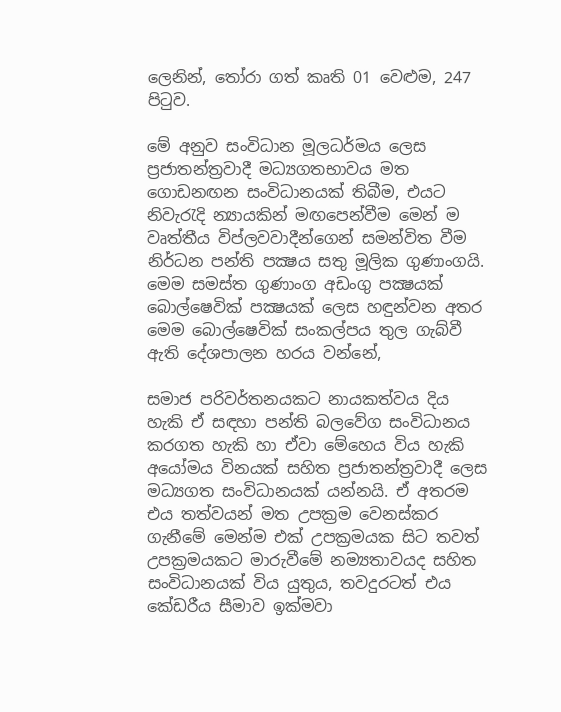ලෙනින්, තෝරා ගත් කෘති 01 වෙළුම, 247 පිටුව.

මේ අනුව සංවිධාන මූලධර්මය ලෙස ප්‍රජාතන්ත්‍රවාදී මධ්‍යගතභාවය මත ගොඩනඟන සංවිධානයක් තිබීම, එයට නිවැරැදි න්‍යායකින් මඟපෙන්වීම මෙන් ම වෘත්තීය විප්ලවවාදීන්ගෙන් සමන්විත වීම නිර්ධන පන්ති පක්‍ෂය සතු මූලික ගුණාංගයි. මෙම සමස්ත ගුණාංග අඩංගු පක්‍ෂයක් බොල්ෂෙවික් පක්‍ෂයක් ලෙස හඳුන්වන අතර මෙම බොල්ෂෙවික් සංකල්පය තුල ගැබ්වී ඇති දේශපාලන හරය වන්නේ,

සමාජ පරිවර්තනයකට නායකත්වය දිය හැකි ඒ සඳහා පන්ති බලවේග සංවිධානය කරගත හැකි හා ඒවා මේහෙය විය හැකි අයෝමය විනයක් සහිත ප්‍රජාතන්ත්‍රවාදී ලෙස මධ්‍යගත සංවිධානයක් යන්නයි. ඒ අතරම එය තත්වයන් මත උපක්‍රම වෙනස්කර ගැනීමේ මෙන්ම එක් උපක්‍රමයක සිට තවත් උපක්‍රමයකට මාරුවීමේ නම්‍යතාවයද සහිත සංවිධානයක් විය යුතුය, තවදුරටත් එය කේඩරීය සීමාව ඉක්මවා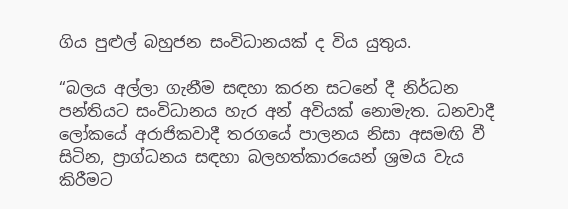ගිය පුළුල් බහුජන සංවිධානයක් ද විය යුතුය.

“බලය අල්ලා ගැනීම සඳහා කරන සටනේ දී නිර්ධන පන්තියට සංවිධානය හැර අන් අවියක් නොමැත. ධනවාදී ලෝකයේ අරාජිකවාදී තරගයේ පාලනය නිසා අසමඟි වී සිටින, ප්‍රාග්ධනය සඳහා බලහත්කාරයෙන් ශ්‍රමය වැය කිරීමට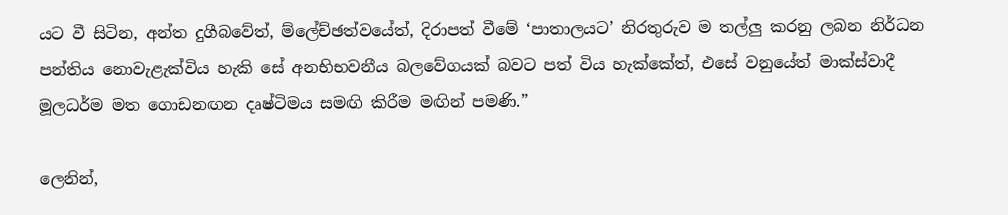යට වී සිටින, අන්ත දුගීබවේත්, ම්ලේච්ඡත්වයේත්, දිරාපත් වීමේ ‘පාතාලයට’ නිරතුරුව ම තල්ලු කරනු ලබන නිර්ධන පන්තිය නොවැළැක්විය හැකි සේ අනභිභවනීය බලවේගයක් බවට පත් විය හැක්කේත්, එසේ වනුයේත් මාක්ස්වාදී මූලධර්ම මත ගොඩනඟන දෘෂ්ටිමය සමඟි කිරීම මඟින් පමණි.”

ලෙනින්,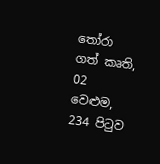තෝරා ගත් කෘති, 02 වෙළුම, 234 පිටුව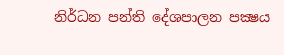නිර්ධන පන්ති දේශපාලන පක්‍ෂය